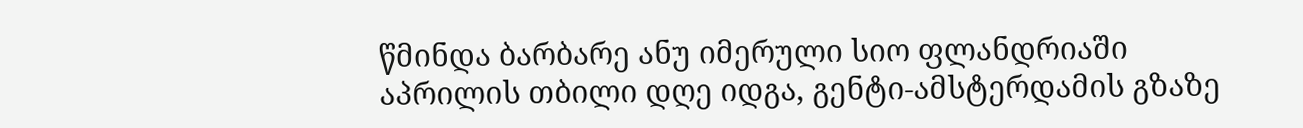წმინდა ბარბარე ანუ იმერული სიო ფლანდრიაში
აპრილის თბილი დღე იდგა, გენტი-ამსტერდამის გზაზე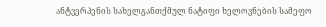ანტვერპენის სახელგანთქმულ ნატიფი ხელოვნების სამეფო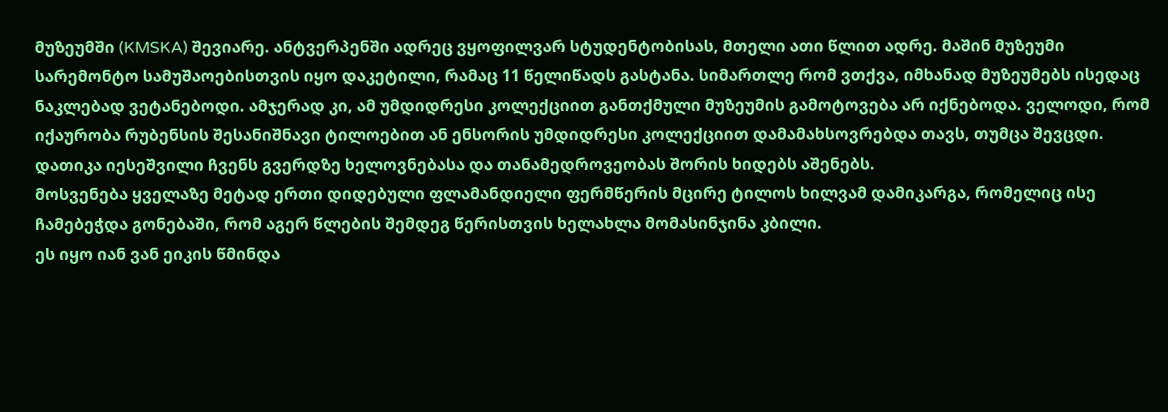მუზეუმში (KMSKA) შევიარე. ანტვერპენში ადრეც ვყოფილვარ სტუდენტობისას, მთელი ათი წლით ადრე. მაშინ მუზეუმი სარემონტო სამუშაოებისთვის იყო დაკეტილი, რამაც 11 წელიწადს გასტანა. სიმართლე რომ ვთქვა, იმხანად მუზეუმებს ისედაც ნაკლებად ვეტანებოდი. ამჯერად კი, ამ უმდიდრესი კოლექციით განთქმული მუზეუმის გამოტოვება არ იქნებოდა. ველოდი, რომ იქაურობა რუბენსის შესანიშნავი ტილოებით ან ენსორის უმდიდრესი კოლექციით დამამახსოვრებდა თავს, თუმცა შევცდი.
დათიკა იესეშვილი ჩვენს გვერდზე ხელოვნებასა და თანამედროვეობას შორის ხიდებს აშენებს.
მოსვენება ყველაზე მეტად ერთი დიდებული ფლამანდიელი ფერმწერის მცირე ტილოს ხილვამ დამიკარგა, რომელიც ისე ჩამებეჭდა გონებაში, რომ აგერ წლების შემდეგ წერისთვის ხელახლა მომასინჯინა კბილი.
ეს იყო იან ვან ეიკის წმინდა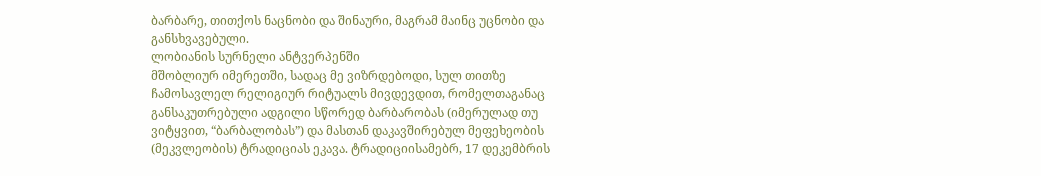ბარბარე, თითქოს ნაცნობი და შინაური, მაგრამ მაინც უცნობი და განსხვავებული.
ლობიანის სურნელი ანტვერპენში
მშობლიურ იმერეთში, სადაც მე ვიზრდებოდი, სულ თითზე ჩამოსავლელ რელიგიურ რიტუალს მივდევდით, რომელთაგანაც განსაკუთრებული ადგილი სწორედ ბარბარობას (იმერულად თუ ვიტყვით, “ბარბალობას”) და მასთან დაკავშირებულ მეფეხეობის (მეკვლეობის) ტრადიციას ეკავა. ტრადიციისამებრ, 17 დეკემბრის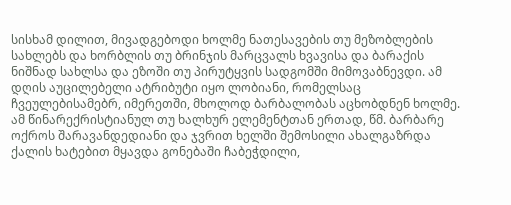სისხამ დილით, მივადგებოდი ხოლმე ნათესავების თუ მეზობლების სახლებს და ხორბლის თუ ბრინჯის მარცვალს ხვავისა და ბარაქის ნიშნად სახლსა და ეზოში თუ პირუტყვის სადგომში მიმოვაბნევდი. ამ დღის აუცილებელი ატრიბუტი იყო ლობიანი, რომელსაც ჩვეულებისამებრ, იმერეთში, მხოლოდ ბარბალობას აცხობდნენ ხოლმე. ამ წინარექრისტიანულ თუ ხალხურ ელემენტთან ერთად, წმ. ბარბარე ოქროს შარავანდედიანი და ჯვრით ხელში შემოსილი ახალგაზრდა ქალის ხატებით მყავდა გონებაში ჩაბეჭდილი,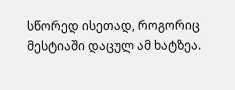სწორედ ისეთად, როგორიც მესტიაში დაცულ ამ ხატზეა.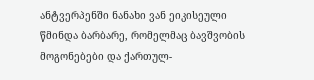ანტვერპენში ნანახი ვან ეიკისეული წმინდა ბარბარე, რომელმაც ბავშვობის მოგონებები და ქართულ-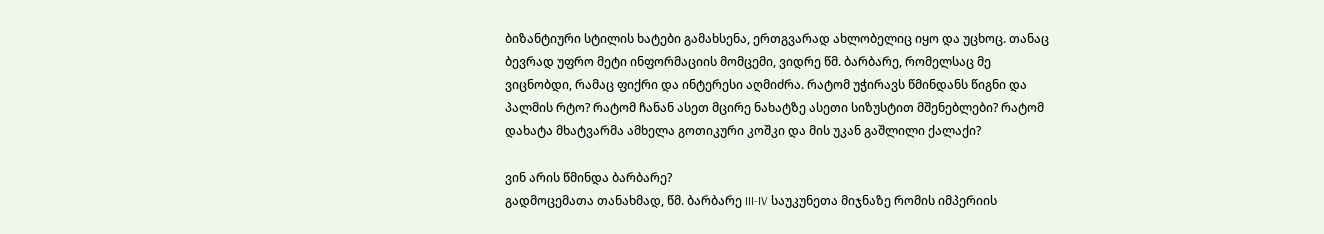ბიზანტიური სტილის ხატები გამახსენა, ერთგვარად ახლობელიც იყო და უცხოც. თანაც ბევრად უფრო მეტი ინფორმაციის მომცემი, ვიდრე წმ. ბარბარე, რომელსაც მე ვიცნობდი, რამაც ფიქრი და ინტერესი აღმიძრა. რატომ უჭირავს წმინდანს წიგნი და პალმის რტო? რატომ ჩანან ასეთ მცირე ნახატზე ასეთი სიზუსტით მშენებლები? რატომ დახატა მხატვარმა ამხელა გოთიკური კოშკი და მის უკან გაშლილი ქალაქი?

ვინ არის წმინდა ბარბარე?
გადმოცემათა თანახმად, წმ. ბარბარე III-IV საუკუნეთა მიჯნაზე რომის იმპერიის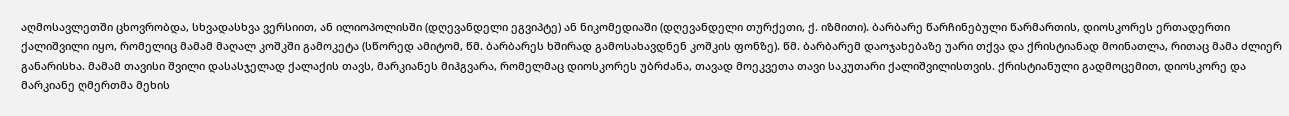აღმოსავლეთში ცხოვრობდა, სხვადასხვა ვერსიით, ან ილიოპოლისში (დღევანდელი ეგვიპტე) ან ნიკომედიაში (დღევანდელი თურქეთი, ქ. იზმითი). ბარბარე წარჩინებული წარმართის, დიოსკორეს ერთადერთი ქალიშვილი იყო, რომელიც მამამ მაღალ კოშკში გამოკეტა (სწორედ ამიტომ, წმ. ბარბარეს ხშირად გამოსახავდნენ კოშკის ფონზე). წმ. ბარბარემ დაოჯახებაზე უარი თქვა და ქრისტიანად მოინათლა, რითაც მამა ძლიერ განარისხა. მამამ თავისი შვილი დასასჯელად ქალაქის თავს, მარკიანეს მიჰგვარა, რომელმაც დიოსკორეს უბრძანა, თავად მოეკვეთა თავი საკუთარი ქალიშვილისთვის. ქრისტიანული გადმოცემით, დიოსკორე და მარკიანე ღმერთმა მეხის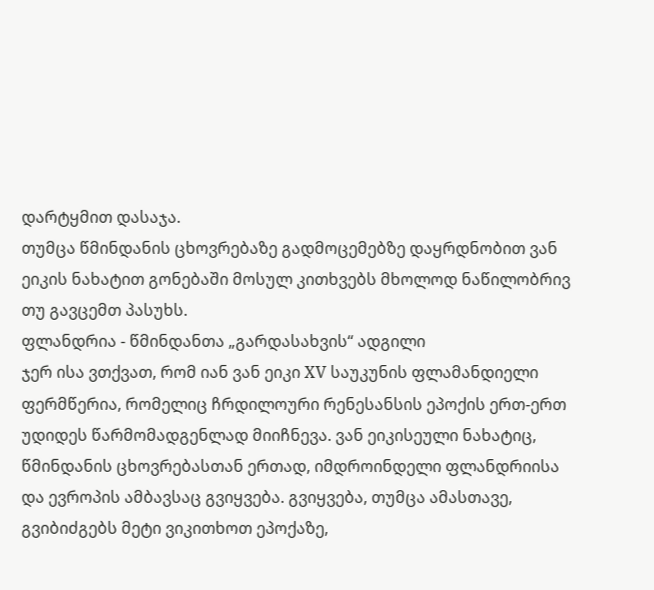დარტყმით დასაჯა.
თუმცა წმინდანის ცხოვრებაზე გადმოცემებზე დაყრდნობით ვან ეიკის ნახატით გონებაში მოსულ კითხვებს მხოლოდ ნაწილობრივ თუ გავცემთ პასუხს.
ფლანდრია - წმინდანთა „გარდასახვის“ ადგილი
ჯერ ისა ვთქვათ, რომ იან ვან ეიკი XV საუკუნის ფლამანდიელი ფერმწერია, რომელიც ჩრდილოური რენესანსის ეპოქის ერთ-ერთ უდიდეს წარმომადგენლად მიიჩნევა. ვან ეიკისეული ნახატიც, წმინდანის ცხოვრებასთან ერთად, იმდროინდელი ფლანდრიისა და ევროპის ამბავსაც გვიყვება. გვიყვება, თუმცა ამასთავე, გვიბიძგებს მეტი ვიკითხოთ ეპოქაზე,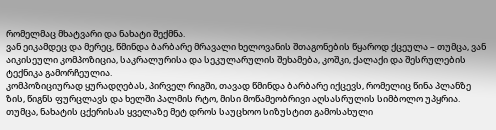რომელმაც მხატვარი და ნახატი შექმნა.
ვან ეიკამდეც და მერეც, წმინდა ბარბარე მრავალი ხელოვანის შთაგონების წყაროდ ქცეულა – თუმცა, ვან აიკისეული კომპოზიცია, საკრალურისა და სეკულარულის შეხამება, კოშკი, ქალაქი და შესრულების ტექნიკა გამორჩეულია.
კომპოზიციურად ყურადღებას, პირველ რიგში, თავად წმინდა ბარბარე იქცევს, რომელიც წინა პლანზე ზის, წიგნს ფურცლავს და ხელში პალმის რტო, მისი მოწამეობრივი აღსასრულის სიმბოლო უპყრია. თუმცა, ნახატის ცქერისას ყველაზე მეტ დროს საუცხოო სიზუსტით გამოსახული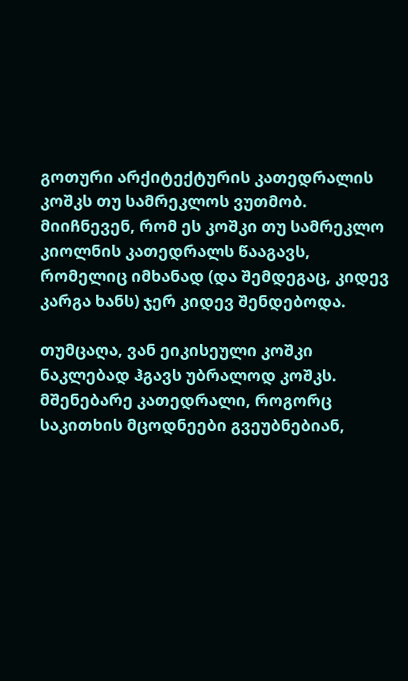გოთური არქიტექტურის კათედრალის კოშკს თუ სამრეკლოს ვუთმობ. მიიჩნევენ, რომ ეს კოშკი თუ სამრეკლო კიოლნის კათედრალს წააგავს, რომელიც იმხანად (და შემდეგაც, კიდევ კარგა ხანს) ჯერ კიდევ შენდებოდა.

თუმცაღა, ვან ეიკისეული კოშკი ნაკლებად ჰგავს უბრალოდ კოშკს. მშენებარე კათედრალი, როგორც საკითხის მცოდნეები გვეუბნებიან,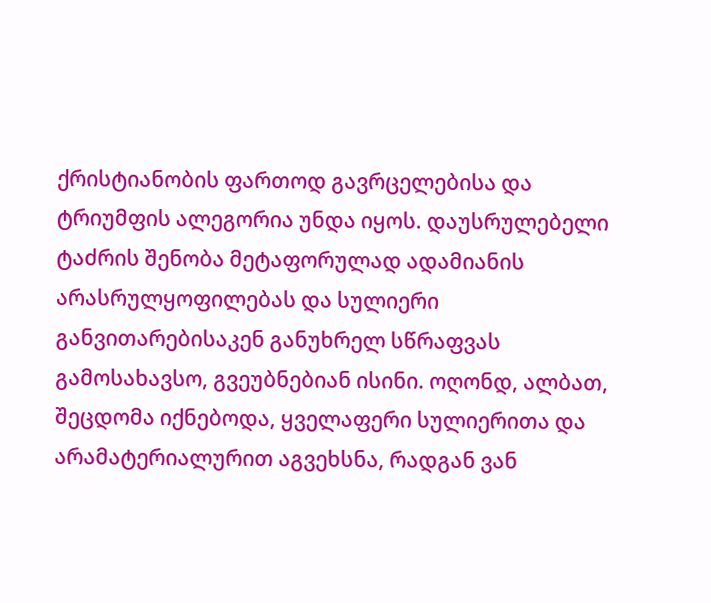ქრისტიანობის ფართოდ გავრცელებისა და ტრიუმფის ალეგორია უნდა იყოს. დაუსრულებელი ტაძრის შენობა მეტაფორულად ადამიანის არასრულყოფილებას და სულიერი განვითარებისაკენ განუხრელ სწრაფვას გამოსახავსო, გვეუბნებიან ისინი. ოღონდ, ალბათ, შეცდომა იქნებოდა, ყველაფერი სულიერითა და არამატერიალურით აგვეხსნა, რადგან ვან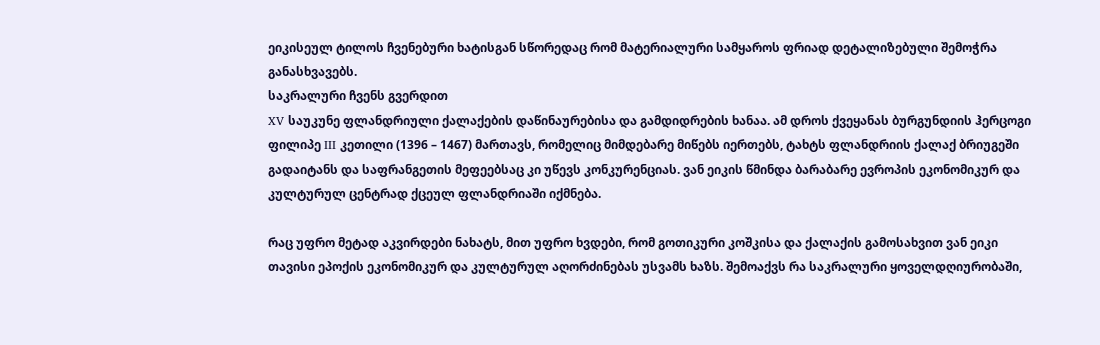ეიკისეულ ტილოს ჩვენებური ხატისგან სწორედაც რომ მატერიალური სამყაროს ფრიად დეტალიზებული შემოჭრა განასხვავებს.
საკრალური ჩვენს გვერდით
XV საუკუნე ფლანდრიული ქალაქების დაწინაურებისა და გამდიდრების ხანაა. ამ დროს ქვეყანას ბურგუნდიის ჰერცოგი ფილიპე III კეთილი (1396 – 1467) მართავს, რომელიც მიმდებარე მიწებს იერთებს, ტახტს ფლანდრიის ქალაქ ბრიუგეში გადაიტანს და საფრანგეთის მეფეებსაც კი უწევს კონკურენციას. ვან ეიკის წმინდა ბარაბარე ევროპის ეკონომიკურ და კულტურულ ცენტრად ქცეულ ფლანდრიაში იქმნება.

რაც უფრო მეტად აკვირდები ნახატს, მით უფრო ხვდები, რომ გოთიკური კოშკისა და ქალაქის გამოსახვით ვან ეიკი თავისი ეპოქის ეკონომიკურ და კულტურულ აღორძინებას უსვამს ხაზს. შემოაქვს რა საკრალური ყოველდღიურობაში,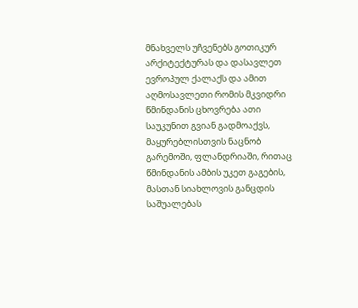მნახველს უჩვენებს გოთიკურ არქიტექტურას და დასავლეთ ევროპულ ქალაქს და ამით აღმოსავლეთი რომის მკვიდრი წმინდანის ცხოვრება ათი საუკუნით გვიან გადმოაქვს, მაყურებლისთვის ნაცნობ გარემოში, ფლანდრიაში, რითაც წმინდანის ამბის უკეთ გაგების, მასთან სიახლოვის განცდის საშუალებას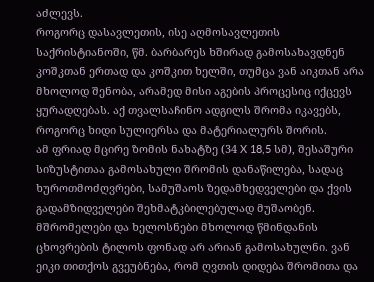აძლევს.
როგორც დასავლეთის, ისე აღმოსავლეთის საქრისტიანოში, წმ. ბარბარეს ხშირად გამოსახავდნენ კოშკთან ერთად და კოშკით ხელში, თუმცა ვან აიკთან არა მხოლოდ შენობა, არამედ მისი აგების პროცესიც იქცევს ყურადღებას. აქ თვალსაჩინო ადგილს შრომა იკავებს, როგორც ხიდი სულიერსა და მატერიალურს შორის.
ამ ფრიად მცირე ზომის ნახატზე (34 X 18,5 სმ), შესაშური სიზუსტითაა გამოსახული შრომის დანაწილება, სადაც ხუროთმოძღვრები, სამუშაოს ზედამხედველები და ქვის გადამზიდველები შეხმატკბილებულად მუშაობენ. მშრომელები და ხელოსნები მხოლოდ წმინდანის ცხოვრების ტილოს ფონად არ არიან გამოსახულნი. ვან ეიკი თითქოს გვეუბნება, რომ ღვთის დიდება შრომითა და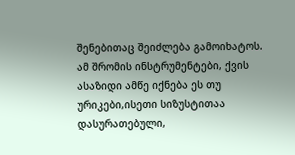შენებითაც შეიძლება გამოიხატოს. ამ შრომის ინსტრუმენტები, ქვის ასაზიდი ამწე იქნება ეს თუ ურიკები,ისეთი სიზუსტითაა დასურათებული,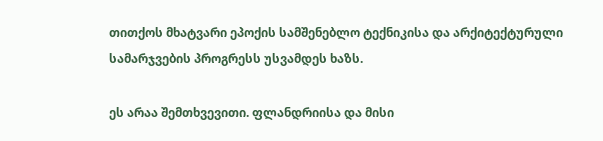თითქოს მხატვარი ეპოქის სამშენებლო ტექნიკისა და არქიტექტურული სამარჯვების პროგრესს უსვამდეს ხაზს.

ეს არაა შემთხვევითი. ფლანდრიისა და მისი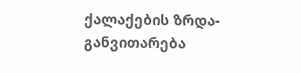ქალაქების ზრდა-განვითარება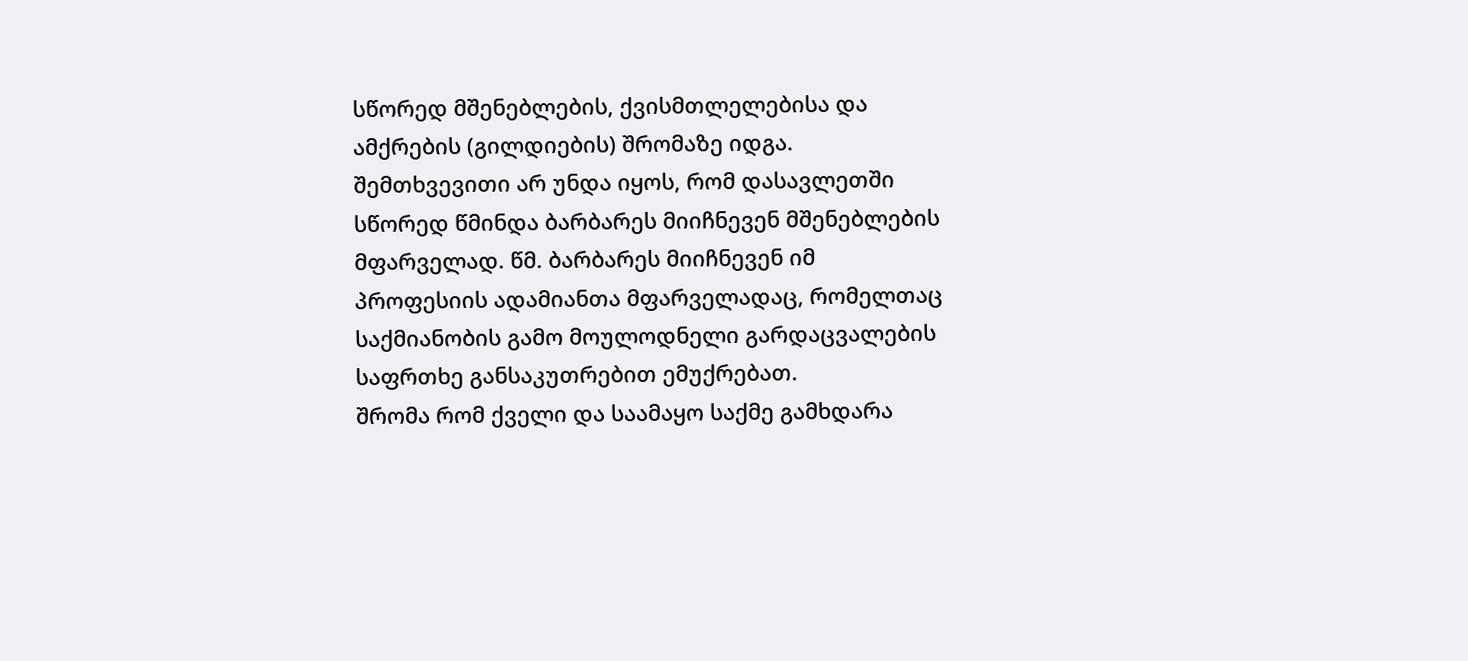სწორედ მშენებლების, ქვისმთლელებისა და ამქრების (გილდიების) შრომაზე იდგა. შემთხვევითი არ უნდა იყოს, რომ დასავლეთში სწორედ წმინდა ბარბარეს მიიჩნევენ მშენებლების მფარველად. წმ. ბარბარეს მიიჩნევენ იმ პროფესიის ადამიანთა მფარველადაც, რომელთაც საქმიანობის გამო მოულოდნელი გარდაცვალების საფრთხე განსაკუთრებით ემუქრებათ.
შრომა რომ ქველი და საამაყო საქმე გამხდარა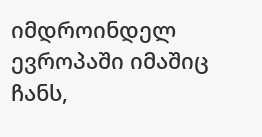იმდროინდელ ევროპაში იმაშიც ჩანს,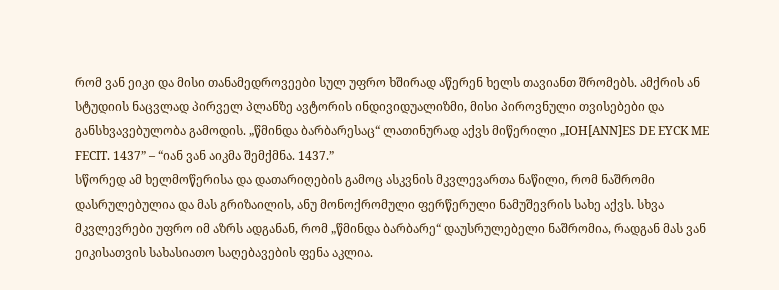რომ ვან ეიკი და მისი თანამედროვეები სულ უფრო ხშირად აწერენ ხელს თავიანთ შრომებს. ამქრის ან სტუდიის ნაცვლად პირველ პლანზე ავტორის ინდივიდუალიზმი, მისი პიროვნული თვისებები და განსხვავებულობა გამოდის. „წმინდა ბარბარესაც“ ლათინურად აქვს მიწერილი „IOH[ANN]ES DE EYCK ME FECIT. 1437” – “იან ვან აიკმა შემქმნა. 1437.”
სწორედ ამ ხელმოწერისა და დათარიღების გამოც ასკვნის მკვლევართა ნაწილი, რომ ნაშრომი დასრულებულია და მას გრიზაილის, ანუ მონოქრომული ფერწერული ნამუშევრის სახე აქვს. სხვა მკვლევრები უფრო იმ აზრს ადგანან, რომ „წმინდა ბარბარე“ დაუსრულებელი ნაშრომია, რადგან მას ვან ეიკისათვის სახასიათო საღებავების ფენა აკლია.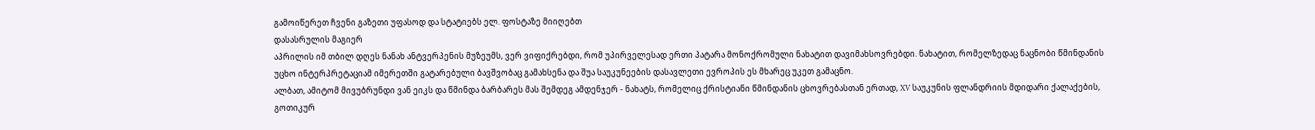გამოიწერეთ ჩვენი გაზეთი უფასოდ და სტატიებს ელ. ფოსტაზე მიიღებთ
დასასრულის მაგიერ
აპრილის იმ თბილ დღეს ნანახ ანტვერპენის მუზეუმს, ვერ ვიფიქრებდი, რომ უპირველესად ერთი პატარა მონოქრომული ნახატით დავიმახსოვრებდი. ნახატით, რომელზედაც ნაცნობი წმინდანის უცხო ინტერპრეტაციამ იმერეთში გატარებული ბავშვობაც გამახსენა და შუა საუკუნეების დასავლეთი ევროპის ეს მხარეც უკეთ გამაცნო.
ალბათ, ამიტომ მივუბრუნდი ვან ეიკს და წმინდა ბარბარეს მას შემდეგ ამდენჯერ - ნახატს, რომელიც ქრისტიანი წმინდანის ცხოვრებასთან ერთად, XV საუკუნის ფლანდრიის მდიდარი ქალაქების, გოთიკურ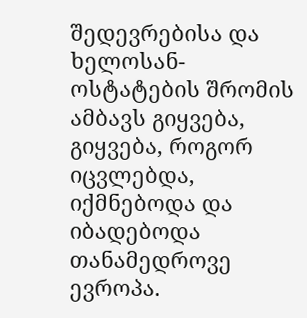შედევრებისა და ხელოსან-ოსტატების შრომის ამბავს გიყვება, გიყვება, როგორ იცვლებდა, იქმნებოდა და იბადებოდა თანამედროვე ევროპა.